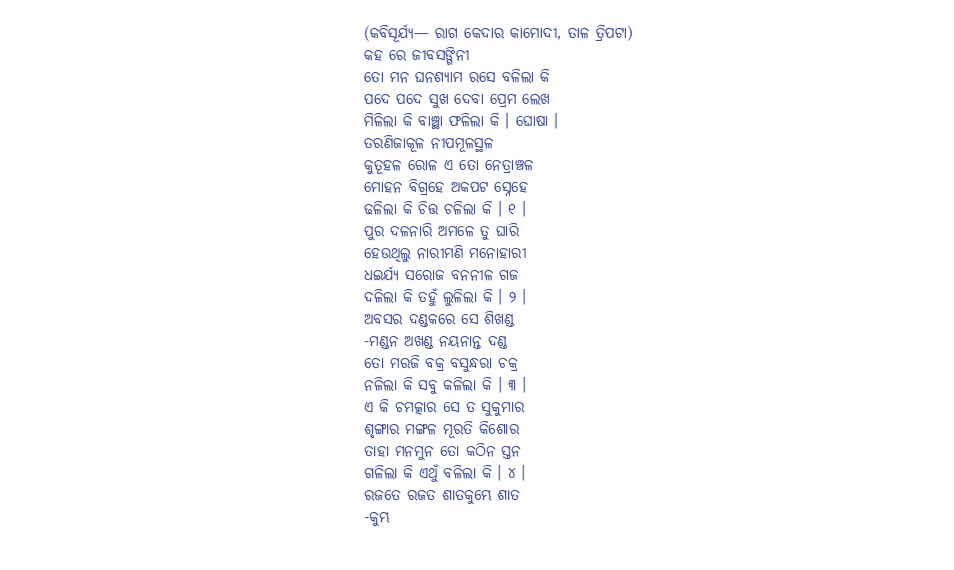(କବିସୂର୍ଯ୍ୟ— ରାଗ କେଦାର କାମୋଦୀ, ତାଳ ତ୍ରିପଟା)
କହ ରେ ଜୀବସଙ୍ଗିନୀ
ତୋ ମନ ଘନଶ୍ଯାମ ରସେ ବଳିଲା କି
ପଦେ ପଦେ ସୁଖ ଦେବା ପ୍ରେମ ଲେଖ
ମିଳିଲା କି ବାଞ୍ଛା ଫଳିଲା କି । ଘୋଷା ।
ତରଣିଜାକୂଳ ନୀପମୂଳସ୍ଥଳ
କୁତୂହଳ ରୋଳ ଏ ତୋ ନେତ୍ରାଞ୍ଚଳ
ମୋହନ ବିଗ୍ରହେ ଅକପଟ ସ୍ନେହେ
ଢଳିଲା କି ଚିତ୍ତ ଚଳିଲା କି । ୧ ।
ପୁର ଦଳନାରି ଅମଳେ ତୁ ଘାରି
ହେଉଥିଲୁ ନାରୀମଣି ମନୋହାରୀ
ଧଇର୍ଯ୍ୟ ସରୋଜ ବନନୀଳ ଗଜ
ଦଳିଲା କି ତହୁଁ ଲୁଳିଲା କି । ୨ ।
ଅବସର ଦଣ୍ଡକରେ ସେ ଶିଖଣ୍ଡ
-ମଣ୍ଡନ ଅଖଣ୍ଡ ନୟନାନ୍ତ ଦଣ୍ଡ
ତୋ ମରଜି ବକ୍ର ବସୁନ୍ଧରା ଚକ୍ର
ନଳିଲା କି ସବୁ କଳିଲା କି । ୩ ।
ଏ କି ଚମତ୍କାର ସେ ତ ସୁକୁମାର
ଶୃଙ୍ଗାର ମଙ୍ଗଳ ମୂରତି କିଶୋର
ତାହା ମନମୁନ ତୋ କଠିନ ସ୍ତନ
ଗଳିଲା କି ଏଥୁଁ ବଳିଲା କି । ୪ ।
ରଜତେ ରଜତ ଶାତକୁମ୍ଭେ ଶାତ
-କୁମ୍ଭ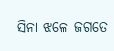ସିନା ଝଳେ ଜଗତେ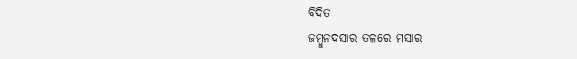ବିଦିତ
ଜମ୍ବୁନଦସାର ତଳରେ ମସାର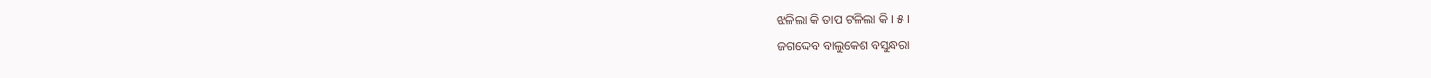ଝଳିଲା କି ତାପ ଟଳିଲା କି । ୫ ।
ଜଗଦ୍ଦେବ ବାଲୁକେଶ ବସୁନ୍ଧରା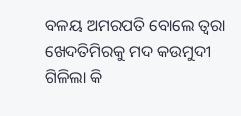ବଳୟ ଅମରପତି ବୋଲେ ତ୍ୱରା
ଖେଦତିମିରକୁ ମଦ କଉମୁଦୀ
ଗିଳିଲା କି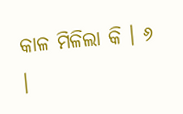କାଳ ମିଳିଲା କି । ୬ ।